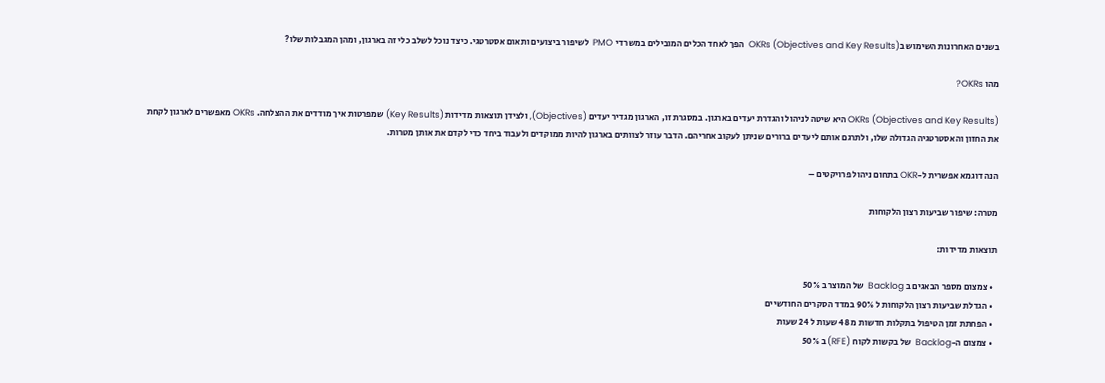בשנים האחרונות השימוש בOKRs (Objectives and Key Results)  הפך לאחד הכלים המובילים במשרדי  PMO  לשיפור ביצועים ותאום אסטרטגי. כיצד נוכל לשלב כלי זה בארגון, ומהן המגבלות שלו?

מהו OKRs?

OKRs (Objectives and Key Results) היא שיטה לניהול והגדרת יעדים בארגון. במסגרת זו, הארגון מגדיר יעדים (Objectives), ולצידן תוצאות מדידות (Key Results) שמפרטות איך מודדים את ההצלחה. OKRs מאפשרים לארגון לקחת את החזון והאסטרטגיה הגדולה שלו, ולתרגם אותם ליעדים ברורים שניתן לעקוב אחריהם. הדבר עוזר לצוותים בארגון להיות ממוקדים ולעבוד ביחד כדי לקדם את אותן מטרות.

הנה דוגמא אפשרית ל-OKR בתחום ניהול פרויקטים –

מטרה: שיפור שביעות רצון הלקוחות

תוצאות מדידות:

  • צמצום מספר הבאגים ב Backlog  של המוצר ב 50%
  • הגדלת שביעות רצון הלקוחות ל 90% במדד הסקרים החודשיים
  • הפחתת זמן הטיפול בתקלות חדשות מ 48 שעות ל 24 שעות
  • צמצום ה-Backlog  של בקשות לקוח (RFE) ב 50%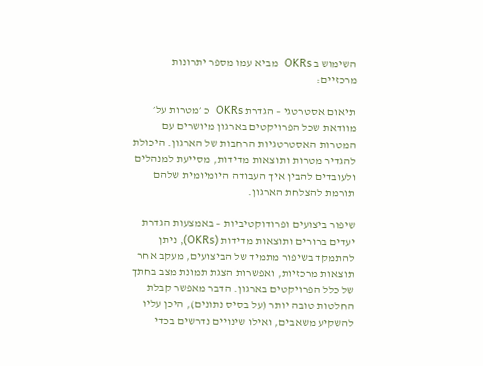השימוש ב OKRs  מביא עמו מספר יתרונות מרכזיים:

תיאום אסטרטגי – הגדרת OKRs  כ ׳מטרות על׳ מוודאת שכל הפרויקטים בארגון מיושרים עם המטרות האסטרטגיות הרחבות של הארגון. היכולת להגדיר מטרות ותוצאות מדידות, מסייעת למנהלים ולעובדים להבין איך העבודה היומיומית שלהם תורמת להצלחת הארגון.

שיפור ביצועים ופרודוקטיביות – באמצעות הגדרת יעדים ברורים ותוצאות מדידות (OKRs), ניתן להתמקד בשיפור מתמיד של הביצועים, מעקב אחר תוצאות מרכזיות, ואפשרות הצגת תמונת מצב בחתך של כלל הפרויקטים בארגון. הדבר מאפשר קבלת החלטות טובה יותר (על בסיס נתונים), היכן עליו להשקיע משאבים, ואילו שינויים נדרשים בכדי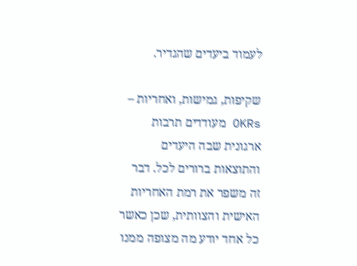לעמוד ביעדים שהגדיר.

שקיפות, גמישות, ואחריות –  OKRs מעודדים תרבות ארגונית שבה היעדים והתוצאות ברורים לכל. דבר זה משפר את רמת האחריות האישית והצוותית, שכן כאשר כל אחד יודע מה מצופה ממנו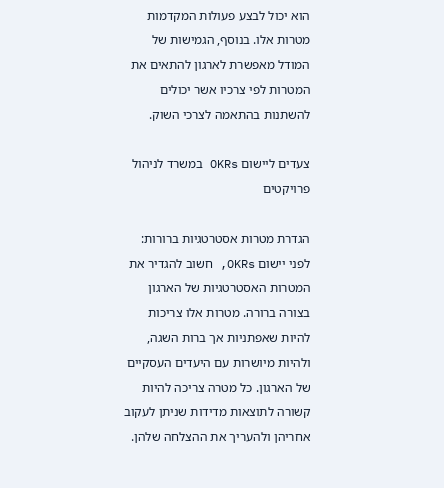הוא יכול לבצע פעולות המקדמות מטרות אלו. בנוסף, הגמישות של המודל מאפשרת לארגון להתאים את המטרות לפי צרכיו אשר יכולים להשתנות בהתאמה לצרכי השוק.

צעדים ליישום OKRs במשרד לניהול פרויקטים

הגדרת מטרות אסטרטגיות ברורות: לפני יישום OKRs, חשוב להגדיר את המטרות האסטרטגיות של הארגון בצורה ברורה. מטרות אלו צריכות להיות שאפתניות אך ברות השגה, ולהיות מיושרות עם היעדים העסקיים של הארגון. כל מטרה צריכה להיות קשורה לתוצאות מדידות שניתן לעקוב אחריהן ולהעריך את ההצלחה שלהן.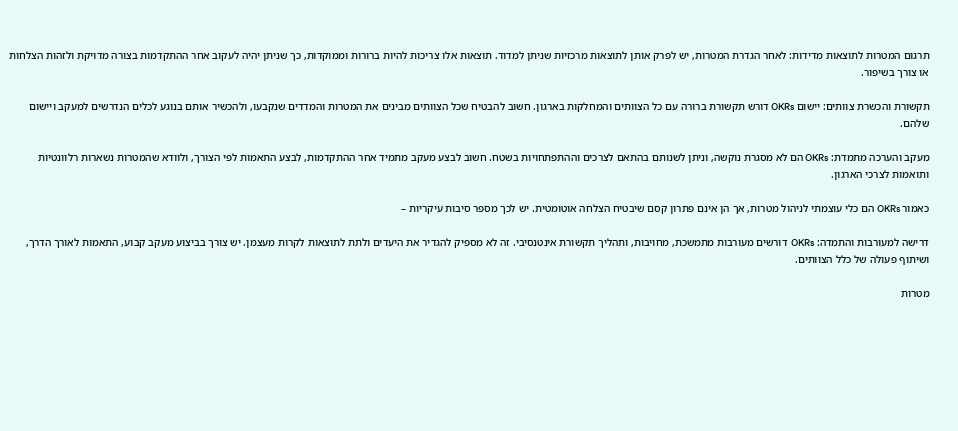תרגום המטרות לתוצאות מדידות: לאחר הגדרת המטרות, יש לפרק אותן לתוצאות מרכזיות שניתן למדוד. תוצאות אלו צריכות להיות ברורות וממוקדות, כך שניתן יהיה לעקוב אחר ההתקדמות בצורה מדויקת ולזהות הצלחות או צורך בשיפור.

תקשורת והכשרת צוותים: יישום OKRs דורש תקשורת ברורה עם כל הצוותים והמחלקות בארגון. חשוב להבטיח שכל הצוותים מבינים את המטרות והמדדים שנקבעו, ולהכשיר אותם בנוגע לכלים הנדרשים למעקב ויישום שלהם.

מעקב והערכה מתמדת: OKRs הם לא מסגרת נוקשה, וניתן לשנותם בהתאם לצרכים וההתפתחויות בשטח. חשוב לבצע מעקב מתמיד אחר ההתקדמות, לבצע התאמות לפי הצורך, ולוודא שהמטרות נשארות רלוונטיות ותואמות לצרכי הארגון.

כאמור OKRs הם כלי עוצמתי לניהול מטרות, אך הן אינם פתרון קסם שיבטיח הצלחה אוטומטית. יש לכך מספר סיבות עיקריות –

דרישה למעורבות והתמדה: OKRs  דורשים מעורבות מתמשכת, מחויבות, ותהליך תקשורת אינטנסיבי. זה לא מספיק להגדיר את היעדים ולתת לתוצאות לקרות מעצמן. יש צורך בביצוע מעקב קבוע, התאמות לאורך הדרך, ושיתוף פעולה של כלל הצוותים.

מטרות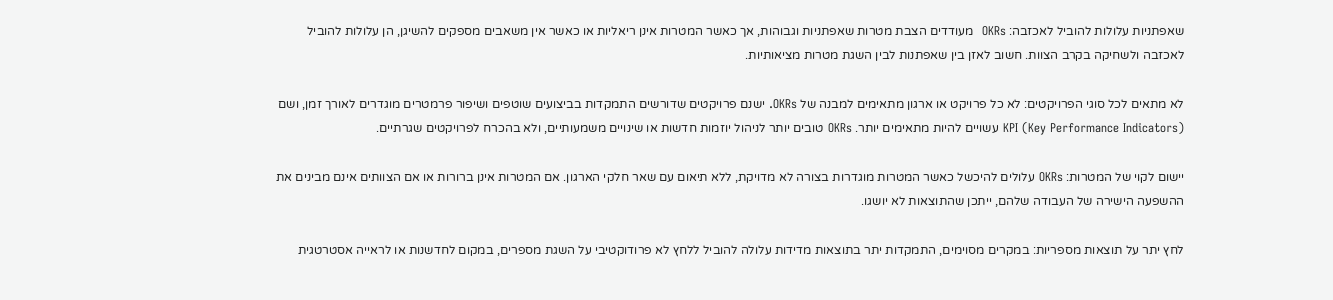שאפתניות עלולות להוביל לאכזבה: OKRs  מעודדים הצבת מטרות שאפתניות וגבוהות, אך כאשר המטרות אינן ריאליות או כאשר אין משאבים מספקים להשיגן, הן עלולות להוביל לאכזבה ולשחיקה בקרב הצוות. חשוב לאזן בין שאפתנות לבין השגת מטרות מציאותיות.

לא מתאים לכל סוגי הפרויקטים: לא כל פרויקט או ארגון מתאימים למבנה של OKRs. ישנם פרויקטים שדורשים התמקדות בביצועים שוטפים ושיפור פרמטרים מוגדרים לאורך זמן, ושם KPI (Key Performance Indicators) עשויים להיות מתאימים יותר. OKRs טובים יותר לניהול יוזמות חדשות או שינויים משמעותיים, ולא בהכרח לפרויקטים שגרתיים.

יישום לקוי של המטרות: OKRs עלולים להיכשל כאשר המטרות מוגדרות בצורה לא מדויקת, ללא תיאום עם שאר חלקי הארגון. אם המטרות אינן ברורות או אם הצוותים אינם מבינים את ההשפעה הישירה של העבודה שלהם, ייתכן שהתוצאות לא יושגו.

לחץ יתר על תוצאות מספריות: במקרים מסוימים, התמקדות יתר בתוצאות מדידות עלולה להוביל ללחץ לא פרודוקטיבי על השגת מספרים, במקום לחדשנות או לראייה אסטרטגית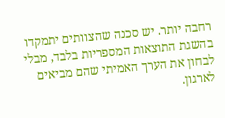רחבה יותר. יש סכנה שהצוותים יתמקדו בהשגת התוצאות המספריות בלבד, מבלי לבחון את הערך האמיתי שהם מביאים לארגון.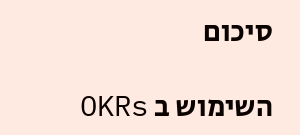סיכום

השימוש ב OKRs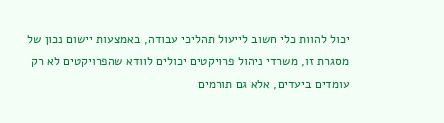יכול להוות כלי חשוב לייעול תהליכי עבודה, באמצעות יישום נכון של מסגרת זו, משרדי ניהול פרויקטים יכולים לוודא שהפרויקטים לא רק עומדים ביעדים, אלא גם תורמים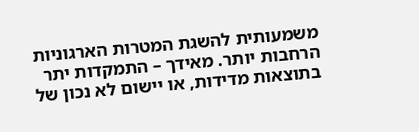משמעותית להשגת המטרות הארגוניות הרחבות יותר. מאידך – התמקדות יתר בתוצאות מדידות, או יישום לא נכון של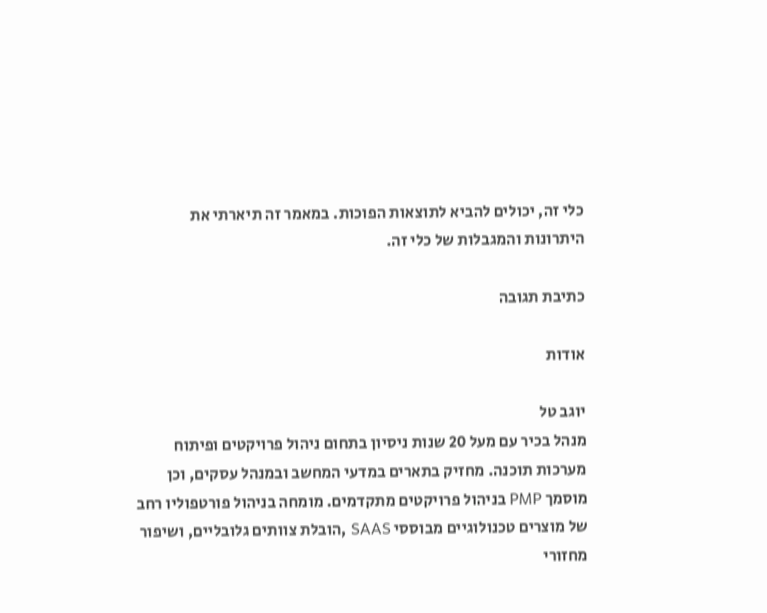כלי זה, יכולים להביא לתוצאות הפוכות. במאמר זה תיארתי את היתרונות והמגבלות של כלי זה.

כתיבת תגובה

אודות

יוגב טל
מנהל בכיר עם מעל 20 שנות ניסיון בתחום ניהול פרויקטים ופיתוח מערכות תוכנה. מחזיק בתארים במדעי המחשב ובמנהל עסקים, וכן מוסמך PMP בניהול פרויקטים מתקדמים. מומחה בניהול פורטפוליו רחב של מוצרים טכנולוגיים מבוססי SAAS ,הובלת צוותים גלובליים, ושיפור מחזורי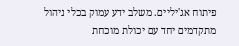פיתוח אג'יליים. משלב ידע עמוק בכלי ניהול מתקדמים יחד עם יכולת מוכחת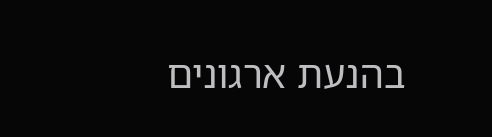בהנעת ארגונים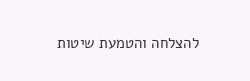להצלחה והטמעת שיטות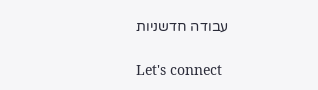עבודה חדשניות

Let's connect